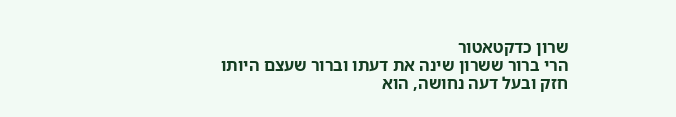שרון כדקטאטור
הרי ברור ששרון שינה את דעתו וברור שעצם היותו חזק ובעל דעה נחושה, הוא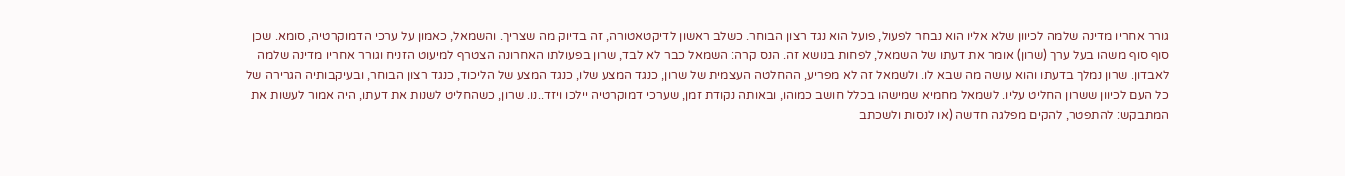גורר אחריו מדינה שלמה לכיוון שלא אליו הוא נבחר לפעול, פועל הוא נגד רצון הבוחר. כשלב ראשון לדיקטאטורה, זה בדיוק מה שצריך. והשמאל, כאמון על ערכי הדמוקרטיה, סומא. שכן סוף סוף משהו בעל ערך (שרון) אומר את דעתו של השמאל, לפחות בנושא זה. הנס קרה: השמאל כבר לא לבד, שרון בפעולתו האחרונה הצטרף למיעוט הזניח וגורר אחריו מדינה שלמה לאבדון. שרון נמלך בדעתו והוא עושה מה שבא לו. ולשמאל זה לא מפריע, ההחלטה העצמית של שרון, כנגד המצע שלו, כנגד המצע של הליכוד, כנגד רצון הבוחר, ובעיקבותיה הגרירה של כל העם לכיוון ששרון החליט עליו. לשמאל מחמיא שמישהו בכלל חושב כמוהו, ובאותה נקודת זמן, שערכי דמוקרטיה יילכו ויזד..נו. שרון, כשהחליט לשנות את דעתו, היה אמור לעשות את המתבקש: להתפטר, להקים מפלגה חדשה (או לנסות ולשכתב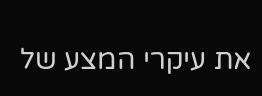את עיקרי המצע של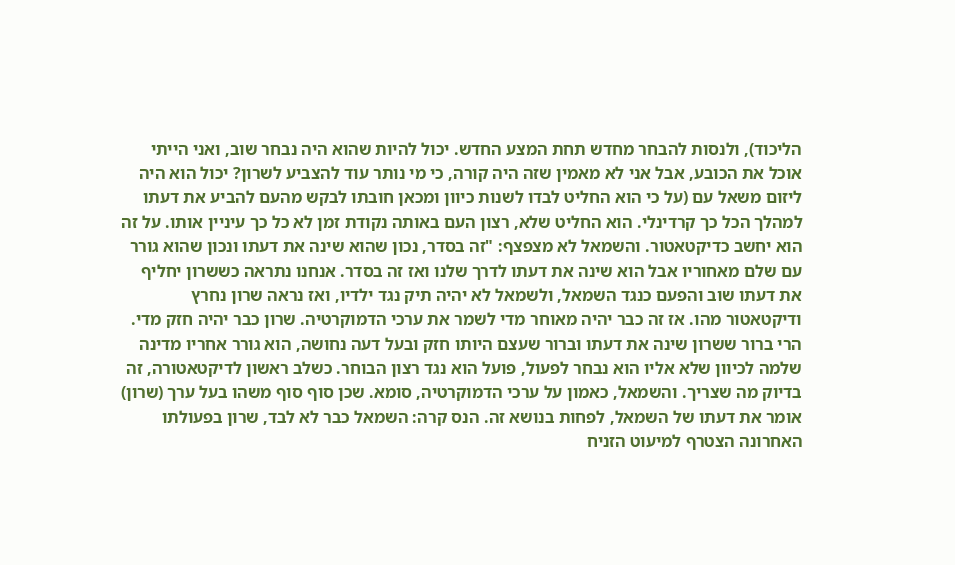הליכוד), ולנסות להבחר מחדש תחת המצע החדש. יכול להיות שהוא היה נבחר שוב, ואני הייתי אוכל את הכובע, אבל אני לא מאמין שזה היה קורה, כי מי נותר עוד להצביע לשרון? יכול הוא היה ליזום משאל עם (על כי הוא החליט לבדו לשנות כיוון ומכאן חובתו לבקש מהעם להביע את דעתו למהלך הכל כך קרדינלי. הוא החליט שלא, רצון העם באותה נקודת זמן לא כל כך עיניין אותו. על זה הוא יחשב כדיקטאטור. והשמאל לא מצפצף: "זה בסדר, נכון שהוא שינה את דעתו ונכון שהוא גורר עם שלם מאחוריו אבל הוא שינה את דעתו לדרך שלנו ואז זה בסדר. אנחנו נתראה כששרון יחליף את דעתו שוב והפעם כנגד השמאל, ולשמאל לא יהיה תיק נגד ילדיו, ואז נראה שרון נחרץ ודיקטאטור מהו. אז זה כבר יהיה מאוחר מדי לשמר את ערכי הדמוקרטיה. שרון כבר יהיה חזק מדי.
הרי ברור ששרון שינה את דעתו וברור שעצם היותו חזק ובעל דעה נחושה, הוא גורר אחריו מדינה שלמה לכיוון שלא אליו הוא נבחר לפעול, פועל הוא נגד רצון הבוחר. כשלב ראשון לדיקטאטורה, זה בדיוק מה שצריך. והשמאל, כאמון על ערכי הדמוקרטיה, סומא. שכן סוף סוף משהו בעל ערך (שרון) אומר את דעתו של השמאל, לפחות בנושא זה. הנס קרה: השמאל כבר לא לבד, שרון בפעולתו האחרונה הצטרף למיעוט הזניח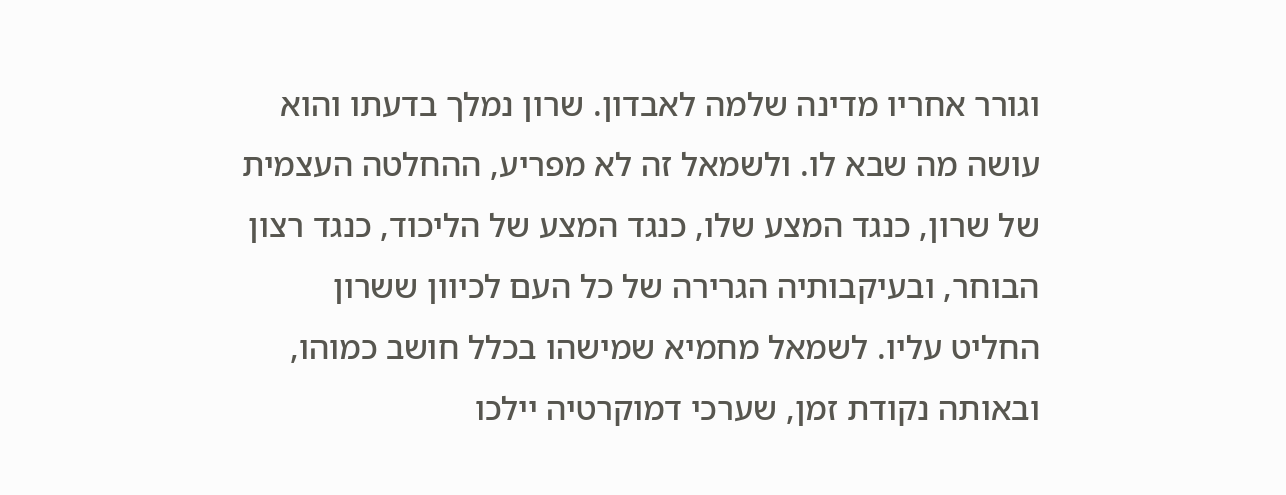וגורר אחריו מדינה שלמה לאבדון. שרון נמלך בדעתו והוא עושה מה שבא לו. ולשמאל זה לא מפריע, ההחלטה העצמית של שרון, כנגד המצע שלו, כנגד המצע של הליכוד, כנגד רצון הבוחר, ובעיקבותיה הגרירה של כל העם לכיוון ששרון החליט עליו. לשמאל מחמיא שמישהו בכלל חושב כמוהו, ובאותה נקודת זמן, שערכי דמוקרטיה יילכו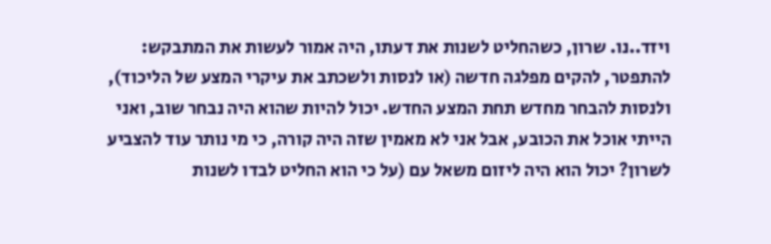ויזד..נו. שרון, כשהחליט לשנות את דעתו, היה אמור לעשות את המתבקש: להתפטר, להקים מפלגה חדשה (או לנסות ולשכתב את עיקרי המצע של הליכוד), ולנסות להבחר מחדש תחת המצע החדש. יכול להיות שהוא היה נבחר שוב, ואני הייתי אוכל את הכובע, אבל אני לא מאמין שזה היה קורה, כי מי נותר עוד להצביע לשרון? יכול הוא היה ליזום משאל עם (על כי הוא החליט לבדו לשנות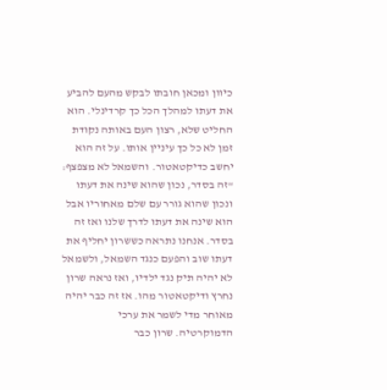כיוון ומכאן חובתו לבקש מהעם להביע את דעתו למהלך הכל כך קרדינלי. הוא החליט שלא, רצון העם באותה נקודת זמן לא כל כך עיניין אותו. על זה הוא יחשב כדיקטאטור. והשמאל לא מצפצף: "זה בסדר, נכון שהוא שינה את דעתו ונכון שהוא גורר עם שלם מאחוריו אבל הוא שינה את דעתו לדרך שלנו ואז זה בסדר. אנחנו נתראה כששרון יחליף את דעתו שוב והפעם כנגד השמאל, ולשמאל לא יהיה תיק נגד ילדיו, ואז נראה שרון נחרץ ודיקטאטור מהו. אז זה כבר יהיה מאוחר מדי לשמר את ערכי הדמוקרטיה. שרון כבר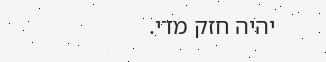יהיה חזק מדי.